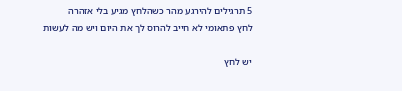5 תרגילים להירגע מהר כשהלחץ מגיע בלי אזהרה
לחץ פתאומי לא חייב להרוס לך את היום ויש מה לעשות

יש לחץ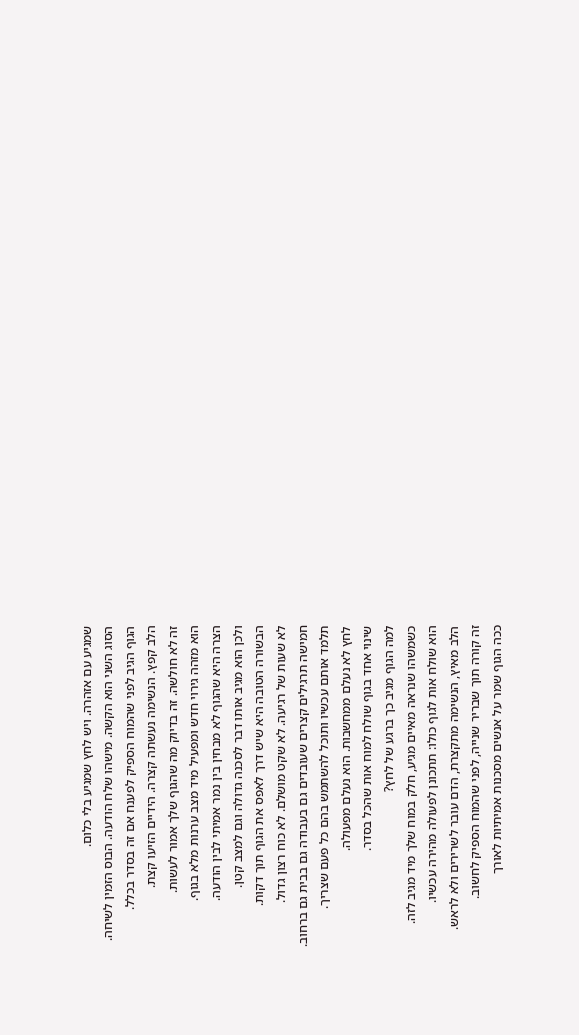שמגיע עם אזהרה. ויש לחץ שמגיע בלי כלום.
הסוג השני הוא הקשה. מישהו שלח הודעה. הבוס הזמין לשיחה.
הגוף הגיב לפני שהמוח הספיק לפענח אם זה בסדר בכלל.
הלב קפץ. הנשימה נעשתה קצרה. הידיים הזיעו קצת.
זה לא חולשה. זה בדיוק מה שהגוף שלך אמור לעשות.
הוא מזהה גירוי חדש ומפעיל מיד מצב ערנות מלא בגוף.
הצרה היא שהגוף לא מבחין בין נמר אמיתי לבין הודעה.
ולכן הוא מגיב אותו דבר לסכנה גדולה וגם למצב קטן.
הבשורה הטובה היא שיש דרך לאפס את הגוף תוך דקות.
לא שעות של רגיעה. לא שקט מושלם. לא כוח רצון גדול.
חמישה תרגילים קצרים שעובדים גם בעבודה גם בבית גם ברחוב.
תלמד אותם עכשיו ותוכל להשתמש בהם כל פעם שצריך.
לחץ לא נעלם ממחשבות. הוא נעלם מפעולה.
שינוי אחד בגוף שולח למוח אות שהכל בסדר.
למה הגוף מגיב כך ברגע של לחץ?
כשמשהו שנראה מאיים מגיע, חלק במוח שלך מיד מגיב לזה.
הוא שולח אות לגוף כולו: תתכונן לפעולה מהירה עכשיו.
הלב מאיץ, הנשימה מתקצרת, הדם עובר לשרירים ולא לראש.
זה קורה תוך שבריר שנייה, לפני שהמוח הספיק לחשוב.
ככה הגוף שמר על אנשים מסכנות אמיתיות לאורך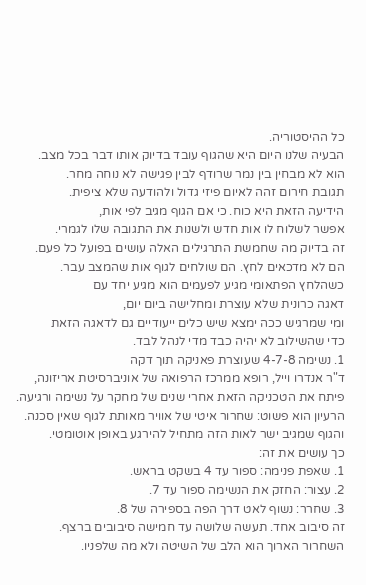כל ההיסטוריה.
הבעיה שלנו היום היא שהגוף עובד בדיוק אותו דבר בכל מצב.
הוא לא מבחין בין נמר שרודף לבין פגישה לא נוחה מחר.
תגובת חירום זהה לאיום פיזי גדול ולהודעה שלא ציפית.
הידיעה הזאת היא כוח. כי אם הגוף מגיב לפי אות,
אפשר לשלוח לו אות חדש ולשנות את התגובה שלו לגמרי.
זה בדיוק מה שחמשת התרגילים האלה עושים בפועל כל פעם.
הם לא מדכאים לחץ. הם שולחים לגוף אות שהמצב עבר.
כשהלחץ הפתאומי מגיע לפעמים הוא מגיע יחד עם
דאגה כרונית שלא עוצרת ומחלישה ביום יום,
ומי שמרגיש ככה ימצא שיש כלים ייעודיים גם לדאגה הזאת
כדי שהשילוב לא יהיה כבד מדי לנהל לבד.
1. נשימה 4-7-8 שעוצרת פאניקה תוך דקה
ד"ר אנדרו וייל, רופא ממרכז הרפואה של אוניברסיטת אריזונה,
פיתח את הטכניקה הזאת אחרי שנים של מחקר על נשימה ורגיעה.
הרעיון הוא פשוט: שחרור איטי של אוויר מאותת לגוף שאין סכנה.
והגוף שמגיב ישר לאות הזה מתחיל להירגע באופן אוטומטי.
כך עושים את זה:
1. שאפת פנימה: ספור עד 4 בשקט בראש.
2. עצור: החזק את הנשימה ספור עד 7.
3. שחרר: נשוף לאט דרך הפה בספירה של 8.
זה סיבוב אחד. תעשה שלושה עד חמישה סיבובים ברצף.
השחרור הארוך הוא הלב של השיטה ולא מה שלפניו.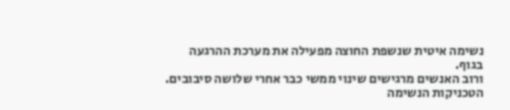נשימה איטית שנשפת החוצה מפעילה את מערכת ההרגעה בגוף.
ורוב האנשים מרגישים שינוי ממשי כבר אחרי שלושה סיבובים.
הטכניקות הנשימה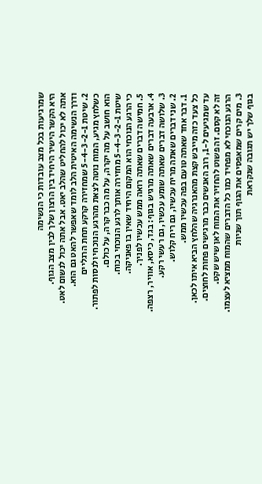שמרגיעות בכל מצב עובדות כי הנשימה
היא הקשר הישיר היחיד בין הרצון שלך לבין מצב הגוף.
אתה לא יכול להחליט שהלב יאט. אבל אתה יכול לנשום לאט.
ודרך הנשימה האיטית הלב לומד שאפשר להאט גם הוא.
2. שיטת 5-4-3-2-1 שמחזירה קרקע תחת הרגליים
כשלחץ מגיע, המוח נוטה לצאת מהרגע הנוכחי ולנסות לפתור.
הוא חושב על מה יקרה, על מה כבר קרה, על כולם.
שיטת 5-4-3-2-1 מחזירה אותך לרגע הנוכחי בכוח.
כי הרגע הנוכחי הוא המקום היחיד שאין בו פאניקה.
5. חמישה דברים שאתה רואה ממש עכשיו לפניך.
4. ארבעה דברים שאתה מרגיש בגוף: בגד, כיסא, אוויר, רצפה.
3. שלושה דברים שאתה שומע עכשיו, גם רעשי רקע.
2. שני דברים שאתה מריח עכשיו, גם ריח קלוש.
1. דבר אחד שאתה טועם בפה עכשיו ממש.
כל צעד כזה מייבש קצת מהאנרגיה שהלחץ הביא איתו לכאן.
עד שמגיעים ל-1, רוב האנשים כבר מרגישים פחות לחוצים.
זה לא קסם. זה פשוט להחזיר את המוח לאן שיש שקט.
הרגע הנוכחי לא מפחיד כמו כל הדברים שהמוח ממציא לעצמו.
3. מים קרים שמאפסים את הגוף תוך שניות
בגוף שלך יש תגובה שנקראת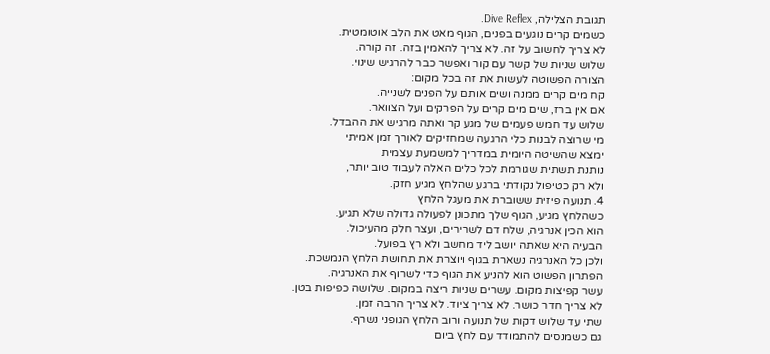תגובת הצלילה, Dive Reflex.
כשמים קרים נוגעים בפנים, הגוף מאט את הלב אוטומטית.
לא צריך לחשוב על זה. לא צריך להאמין בזה. זה קורה.
שלוש שניות של קשר עם קור ואפשר כבר להרגיש שינוי.
הצורה הפשוטה לעשות את זה בכל מקום:
קח מים קרים ממנה ושים אותם על הפנים לשנייה.
אם אין ברז, שים מים קרים על הפרקים ועל הצוואר.
שלוש עד חמש פעמים של מגע קר ואתה מרגיש את ההבדל.
מי שרוצה לבנות כלי הרגעה שמחזיקים לאורך זמן אמיתי
ימצא שהשיטה היומית במדריך למשמעת עצמית
נותנת תשתית שגורמת לכל כלים האלה לעבוד טוב יותר,
ולא רק כטיפול נקודתי ברגע שהלחץ מגיע חזק.
4. תנועה פיזית ששוברת את מעגל הלחץ
כשהלחץ מגיע, הגוף שלך מתכונן לפעולה גדולה שלא תגיע.
הוא הכין אנרגיה, שלח דם לשרירים, ועצר חלק מהעיכול.
הבעיה היא שאתה יושב ליד מחשב ולא רץ בפועל.
ולכן כל האנרגיה נשארת בגוף ויוצרת את תחושת הלחץ הנמשכת.
הפתרון הפשוט הוא להניע את הגוף כדי לשרוף את האנרגיה.
עשר קפיצות מקום. עשרים שניות ריצה במקום. שלושה כפיפות בטן.
לא צריך חדר כושר. לא צריך ציוד. לא צריך הרבה זמן.
שתי עד שלוש דקות של תנועה ורוב הלחץ הגופני נשרף.
גם כשמנסים להתמודד עם לחץ ביום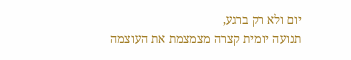יום ולא רק ברגע,
תנועה יומית קצרה מצמצמת את העוצמה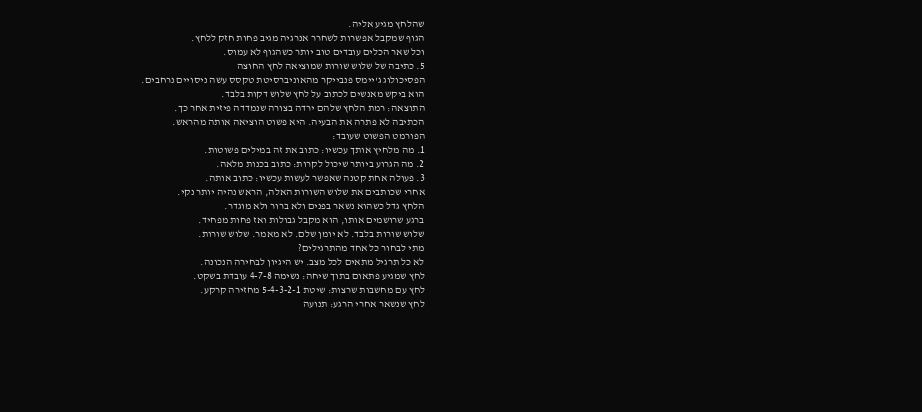שהלחץ מגיע אליה.
הגוף שמקבל אפשרות לשחרר אנרגיה מגיב פחות חזק ללחץ.
וכל שאר הכלים עובדים טוב יותר כשהגוף לא עמוס.
5. כתיבה של שלוש שורות שמוציאה לחץ החוצה
הפסיכולוג ג'יימס פנבייקר מהאוניברסיטת טקסס עשה ניסויים נרחבים.
הוא ביקש מאנשים לכתוב על לחץ שלוש דקות בלבד.
התוצאה: רמת הלחץ שלהם ירדה בצורה שנמדדה פיזית אחר כך.
הכתיבה לא פתרה את הבעיה. היא פשוט הוציאה אותה מהראש.
הפורמט הפשוט שעובד:
1. מה מלחיץ אותך עכשיו: כתוב את זה במילים פשוטות.
2. מה הגרוע ביותר שיכול לקרות: כתוב בכנות מלאה.
3. פעולה אחת קטנה שאפשר לעשות עכשיו: כתוב אותה.
אחרי שכותבים את שלוש השורות האלה, הראש נהיה יותר נקי.
הלחץ גדל כשהוא נשאר בפנים ולא ברור ולא מוגדר.
ברגע שרושמים אותו, הוא מקבל גבולות ואז פחות מפחיד.
שלוש שורות בלבד. לא יומן שלם. לא מאמר. שלוש שורות.
מתי לבחור כל אחד מהתרגילים?
לא כל תרגיל מתאים לכל מצב. יש היגיון לבחירה הנכונה.
לחץ שמגיע פתאום בתוך שיחה: נשימה 4-7-8 עובדת בשקט.
לחץ עם מחשבות שרצות: שיטת 5-4-3-2-1 מחזירה קרקע.
לחץ שנשאר אחרי הרגע: תנועה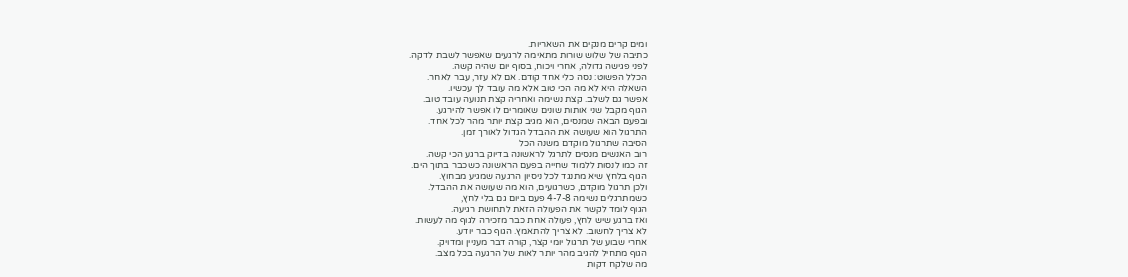ומים קרים מנקים את השאריות.
כתיבה של שלוש שורות מתאימה לרגעים שאפשר לשבת לדקה.
לפני פגישה גדולה, אחרי ויכוח, בסוף יום שהיה קשה.
הכלל הפשוט: נסה כלי אחד קודם. אם לא עזר, עבר לאחר.
השאלה היא לא מה הכי טוב אלא מה עובד לך עכשיו.
אפשר גם לשלב. קצת נשימה ואחריה קצת תנועה עובד טוב.
הגוף מקבל שני אותות שונים שאומרים לו אפשר להירגע.
ובפעם הבאה שמנסים, הוא מגיב קצת יותר מהר לכל אחד.
התרגול הוא שעושה את ההבדל הגדול לאורך זמן.
הסיבה שתרגול מוקדם משנה הכל
רוב האנשים מנסים לתרגל לראשונה בדיוק ברגע הכי קשה.
זה כמו לנסות ללמוד שחייה בפעם הראשונה כשכבר בתוך הים.
הגוף בלחץ שיא מתנגד לכל ניסיון הרגעה שמגיע מבחוץ.
ולכן תרגול מוקדם, כשרגועים, הוא מה שעושה את ההבדל.
כשמתרגלים נשימה 4-7-8 פעם ביום גם בלי לחץ,
הגוף לומד לקשר את הפעולה הזאת לתחושת רגיעה.
ואז ברגע שיש לחץ, פעולה אחת כבר מזכירה לגוף מה לעשות.
לא צריך לחשוב. לא צריך להתאמץ. הגוף כבר יודע.
אחרי שבוע של תרגול יומי קצר, קורה דבר מעניין ומדויק.
הגוף מתחיל להגיב מהר יותר לאות של הרגעה בכל מצב.
מה שלקח דקות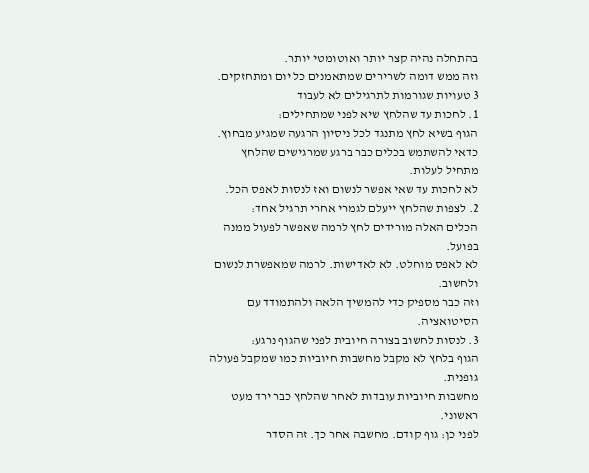בהתחלה נהיה קצר יותר ואוטומטי יותר.
וזה ממש דומה לשרירים שמתאמנים כל יום ומתחזקים.
3 טעויות שגורמות לתרגילים לא לעבוד
1. לחכות עד שהלחץ שיא לפני שמתחילים:
הגוף בשיא לחץ מתנגד לכל ניסיון הרגעה שמגיע מבחוץ.
כדאי להשתמש בכלים כבר ברגע שמרגישים שהלחץ מתחיל לעלות.
לא לחכות עד שאי אפשר לנשום ואז לנסות לאפס הכל.
2. לצפות שהלחץ ייעלם לגמרי אחרי תרגיל אחד:
הכלים האלה מורידים לחץ לרמה שאפשר לפעול ממנה בפועל.
לא לאפס מוחלט. לא לאדישות. לרמה שמאפשרת לנשום ולחשוב.
וזה כבר מספיק כדי להמשיך הלאה ולהתמודד עם הסיטואציה.
3. לנסות לחשוב בצורה חיובית לפני שהגוף נרגע:
הגוף בלחץ לא מקבל מחשבות חיוביות כמו שמקבל פעולה גופנית.
מחשבות חיוביות עובדות לאחר שהלחץ כבר ירד מעט ראשוני.
לפני כן: גוף קודם. מחשבה אחר כך. זה הסדר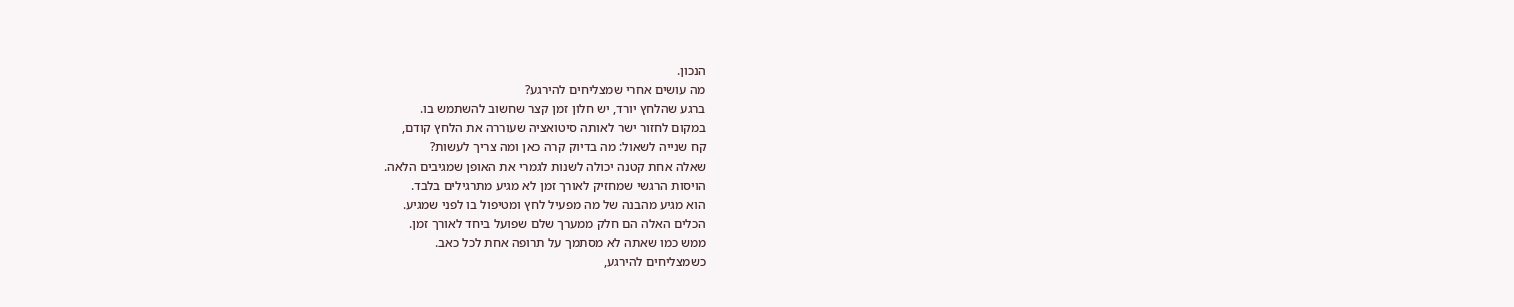הנכון.
מה עושים אחרי שמצליחים להירגע?
ברגע שהלחץ יורד, יש חלון זמן קצר שחשוב להשתמש בו.
במקום לחזור ישר לאותה סיטואציה שעוררה את הלחץ קודם,
קח שנייה לשאול: מה בדיוק קרה כאן ומה צריך לעשות?
שאלה אחת קטנה יכולה לשנות לגמרי את האופן שמגיבים הלאה.
הויסות הרגשי שמחזיק לאורך זמן לא מגיע מתרגילים בלבד.
הוא מגיע מהבנה של מה מפעיל לחץ ומטיפול בו לפני שמגיע.
הכלים האלה הם חלק ממערך שלם שפועל ביחד לאורך זמן.
ממש כמו שאתה לא מסתמך על תרופה אחת לכל כאב.
כשמצליחים להירגע,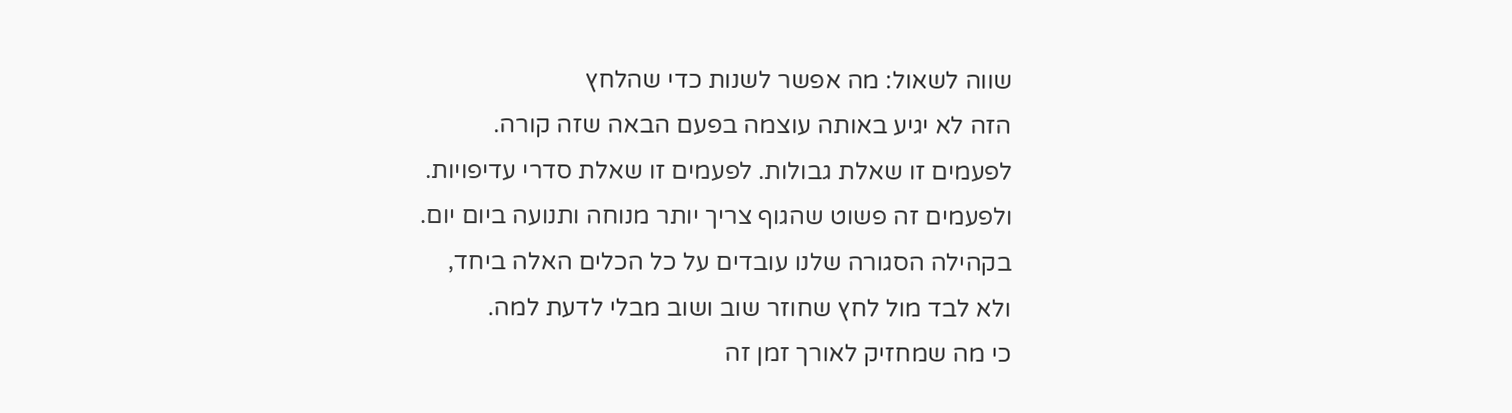שווה לשאול: מה אפשר לשנות כדי שהלחץ
הזה לא יגיע באותה עוצמה בפעם הבאה שזה קורה.
לפעמים זו שאלת גבולות. לפעמים זו שאלת סדרי עדיפויות.
ולפעמים זה פשוט שהגוף צריך יותר מנוחה ותנועה ביום יום.
בקהילה הסגורה שלנו עובדים על כל הכלים האלה ביחד,
ולא לבד מול לחץ שחוזר שוב ושוב מבלי לדעת למה.
כי מה שמחזיק לאורך זמן זה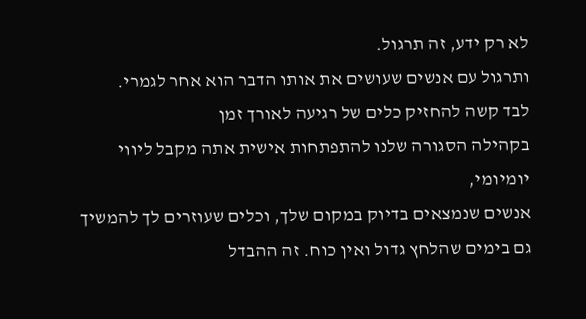לא רק ידע, זה תרגול.
ותרגול עם אנשים שעושים את אותו הדבר הוא אחר לגמרי.
לבד קשה להחזיק כלים של רגיעה לאורך זמן
בקהילה הסגורה שלנו להתפתחות אישית אתה מקבל ליווי יומיומי,
אנשים שנמצאים בדיוק במקום שלך, וכלים שעוזרים לך להמשיך
גם בימים שהלחץ גדול ואין כוח. זה ההבדל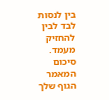בין לנסות לבד לבין להחזיק מעמד.
סיכום המאמר
הגוף שלך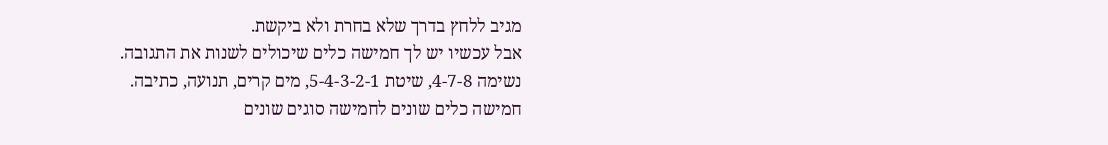מגיב ללחץ בדרך שלא בחרת ולא ביקשת.
אבל עכשיו יש לך חמישה כלים שיכולים לשנות את התגובה.
נשימה 4-7-8, שיטת 5-4-3-2-1, מים קרים, תנועה, כתיבה.
חמישה כלים שונים לחמישה סוגים שונים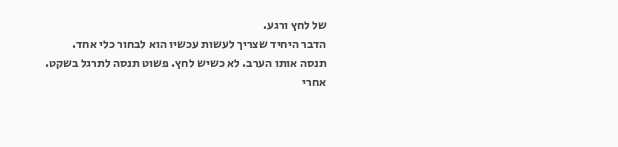של לחץ ורגע.
הדבר היחיד שצריך לעשות עכשיו הוא לבחור כלי אחד.
תנסה אותו הערב. לא כשיש לחץ. פשוט תנסה לתרגל בשקט.
אחרי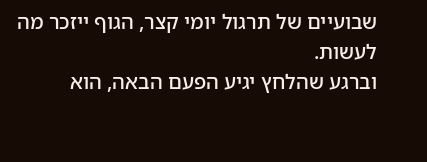שבועיים של תרגול יומי קצר, הגוף ייזכר מה לעשות.
וברגע שהלחץ יגיע הפעם הבאה, הוא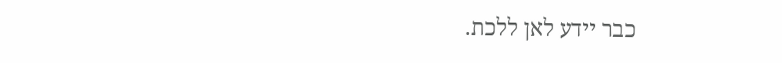כבר יידע לאן ללכת.